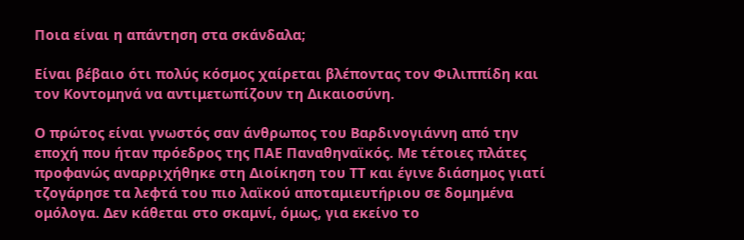Ποια είναι η απάντηση στα σκάνδαλα;

Είναι βέβαιο ότι πολύς κόσμος χαίρεται βλέποντας τον Φιλιππίδη και τον Κοντομηνά να αντιμετωπίζουν τη Δικαιοσύνη.

Ο πρώτος είναι γνωστός σαν άνθρωπος του Βαρδινογιάννη από την εποχή που ήταν πρόεδρος της ΠΑΕ Παναθηναϊκός. Με τέτοιες πλάτες προφανώς αναρριχήθηκε στη Διοίκηση του ΤΤ και έγινε διάσημος γιατί τζογάρησε τα λεφτά του πιο λαϊκού αποταμιευτήριου σε δομημένα ομόλογα. Δεν κάθεται στο σκαμνί, όμως, για εκείνο το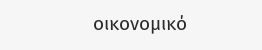οικονομικό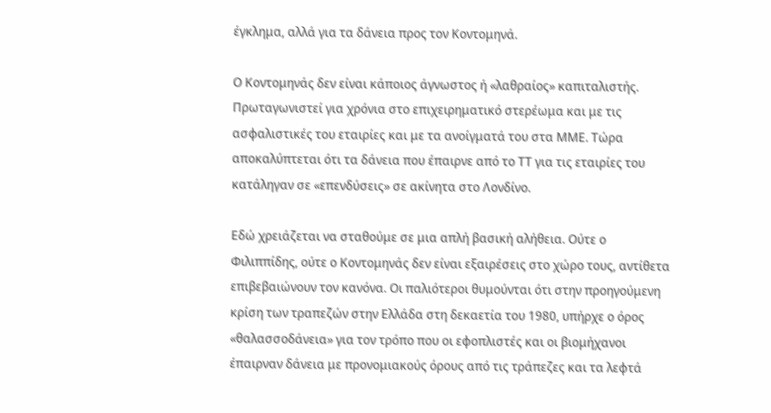έγκλημα, αλλά για τα δάνεια προς τον Κοντομηνά.

Ο Κοντομηνάς δεν είναι κάποιος άγνωστος ή «λαθραίος» καπιταλιστής. Πρωταγωνιστεί για χρόνια στο επιχειρηματικό στερέωμα και με τις ασφαλιστικές του εταιρίες και με τα ανοίγματά του στα ΜΜΕ. Τώρα αποκαλύπτεται ότι τα δάνεια που έπαιρνε από το ΤΤ για τις εταιρίες του κατάληγαν σε «επενδύσεις» σε ακίνητα στο Λονδίνο.

Εδώ χρειάζεται να σταθούμε σε μια απλή βασική αλήθεια. Ούτε ο Φιλιππίδης, ούτε ο Κοντομηνάς δεν είναι εξαιρέσεις στο χώρο τους, αντίθετα επιβεβαιώνουν τον κανόνα. Οι παλιότεροι θυμούνται ότι στην προηγούμενη κρίση των τραπεζών στην Ελλάδα στη δεκαετία του 1980, υπήρχε ο όρος «θαλασσοδάνεια» για τον τρόπο που οι εφοπλιστές και οι βιομήχανοι έπαιρναν δάνεια με προνομιακούς όρους από τις τράπεζες και τα λεφτά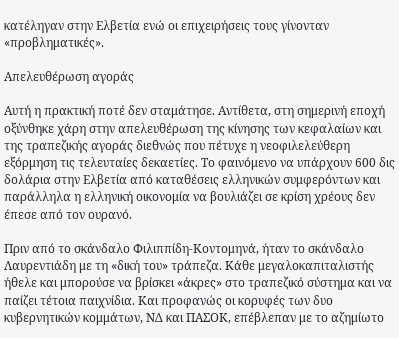κατέληγαν στην Ελβετία ενώ οι επιχειρήσεις τους γίνονταν «προβληματικές».

Απελευθέρωση αγοράς

Αυτή η πρακτική ποτέ δεν σταμάτησε. Αντίθετα, στη σημερινή εποχή οξύνθηκε χάρη στην απελευθέρωση της κίνησης των κεφαλαίων και της τραπεζικής αγοράς διεθνώς που πέτυχε η νεοφιλελεύθερη εξόρμηση τις τελευταίες δεκαετίες. Το φαινόμενο να υπάρχουν 600 δις δολάρια στην Ελβετία από καταθέσεις ελληνικών συμφερόντων και παράλληλα η ελληνική οικονομία να βουλιάζει σε κρίση χρέους δεν έπεσε από τον ουρανό.

Πριν από το σκάνδαλο Φιλιππίδη-Κοντομηνά, ήταν το σκάνδαλο Λαυρεντιάδη με τη «δική του» τράπεζα. Κάθε μεγαλοκαπιταλιστής ήθελε και μπορούσε να βρίσκει «άκρες» στο τραπεζικό σύστημα και να παίζει τέτοια παιχνίδια. Και προφανώς οι κορυφές των δυο κυβερνητικών κομμάτων, ΝΔ και ΠΑΣΟΚ, επέβλεπαν με το αζημίωτο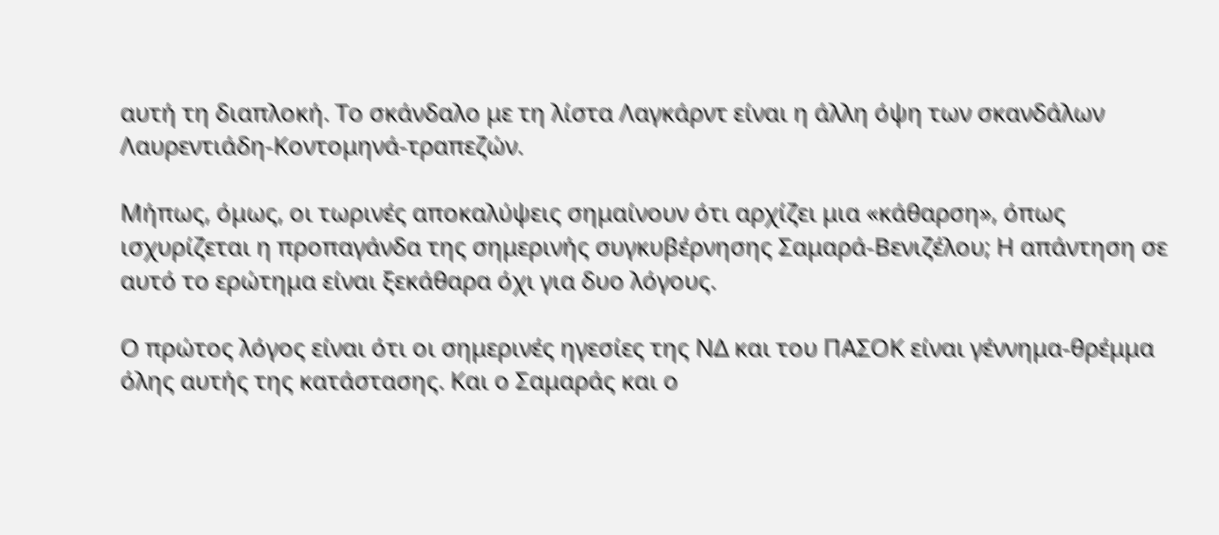αυτή τη διαπλοκή. Το σκάνδαλο με τη λίστα Λαγκάρντ είναι η άλλη όψη των σκανδάλων Λαυρεντιάδη-Κοντομηνά-τραπεζών.

Μήπως, όμως, οι τωρινές αποκαλύψεις σημαίνουν ότι αρχίζει μια «κάθαρση», όπως ισχυρίζεται η προπαγάνδα της σημερινής συγκυβέρνησης Σαμαρά-Βενιζέλου; Η απάντηση σε αυτό το ερώτημα είναι ξεκάθαρα όχι για δυο λόγους.

Ο πρώτος λόγος είναι ότι οι σημερινές ηγεσίες της ΝΔ και του ΠΑΣΟΚ είναι γέννημα-θρέμμα όλης αυτής της κατάστασης. Και ο Σαμαράς και ο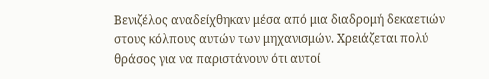Βενιζέλος αναδείχθηκαν μέσα από μια διαδρομή δεκαετιών στους κόλπους αυτών των μηχανισμών. Χρειάζεται πολύ θράσος για να παριστάνουν ότι αυτοί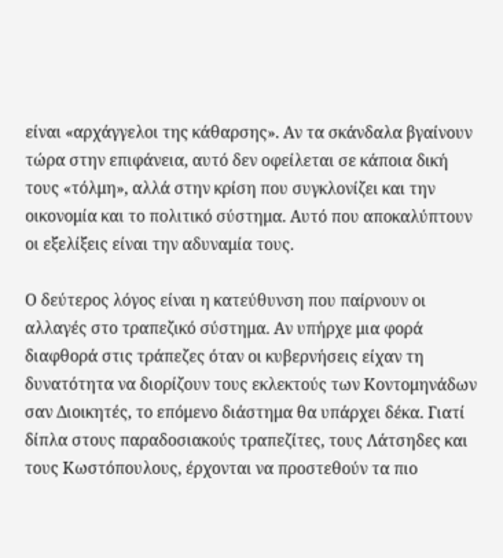είναι «αρχάγγελοι της κάθαρσης». Αν τα σκάνδαλα βγαίνουν τώρα στην επιφάνεια, αυτό δεν οφείλεται σε κάποια δική τους «τόλμη», αλλά στην κρίση που συγκλονίζει και την οικονομία και το πολιτικό σύστημα. Αυτό που αποκαλύπτουν οι εξελίξεις είναι την αδυναμία τους.

Ο δεύτερος λόγος είναι η κατεύθυνση που παίρνουν οι αλλαγές στο τραπεζικό σύστημα. Αν υπήρχε μια φορά διαφθορά στις τράπεζες όταν οι κυβερνήσεις είχαν τη δυνατότητα να διορίζουν τους εκλεκτούς των Κοντομηνάδων σαν Διοικητές, το επόμενο διάστημα θα υπάρχει δέκα. Γιατί δίπλα στους παραδοσιακούς τραπεζίτες, τους Λάτσηδες και τους Κωστόπουλους, έρχονται να προστεθούν τα πιο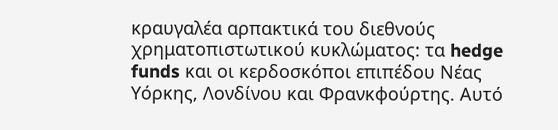κραυγαλέα αρπακτικά του διεθνούς χρηματοπιστωτικού κυκλώματος: τα hedge funds και οι κερδοσκόποι επιπέδου Νέας Υόρκης, Λονδίνου και Φρανκφούρτης. Αυτό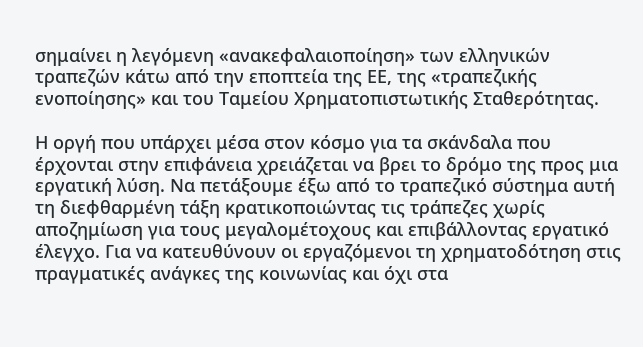σημαίνει η λεγόμενη «ανακεφαλαιοποίηση» των ελληνικών τραπεζών κάτω από την εποπτεία της ΕΕ, της «τραπεζικής ενοποίησης» και του Ταμείου Χρηματοπιστωτικής Σταθερότητας.

Η οργή που υπάρχει μέσα στον κόσμο για τα σκάνδαλα που έρχονται στην επιφάνεια χρειάζεται να βρει το δρόμο της προς μια εργατική λύση. Να πετάξουμε έξω από το τραπεζικό σύστημα αυτή τη διεφθαρμένη τάξη κρατικοποιώντας τις τράπεζες χωρίς αποζημίωση για τους μεγαλομέτοχους και επιβάλλοντας εργατικό έλεγχο. Για να κατευθύνουν οι εργαζόμενοι τη χρηματοδότηση στις πραγματικές ανάγκες της κοινωνίας και όχι στα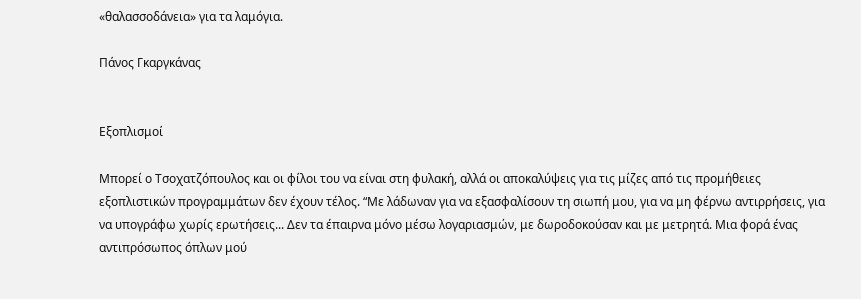«θαλασσοδάνεια» για τα λαμόγια.

Πάνος Γκαργκάνας


Εξοπλισμοί

Μπορεί ο Τσοχατζόπουλος και οι φίλοι του να είναι στη φυλακή, αλλά οι αποκαλύψεις για τις μίζες από τις προμήθειες εξοπλιστικών προγραμμάτων δεν έχουν τέλος. “Με λάδωναν για να εξασφαλίσουν τη σιωπή μου, για να μη φέρνω αντιρρήσεις, για να υπογράφω χωρίς ερωτήσεις... Δεν τα έπαιρνα μόνο μέσω λογαριασμών, με δωροδοκούσαν και με μετρητά. Μια φορά ένας αντιπρόσωπος όπλων μού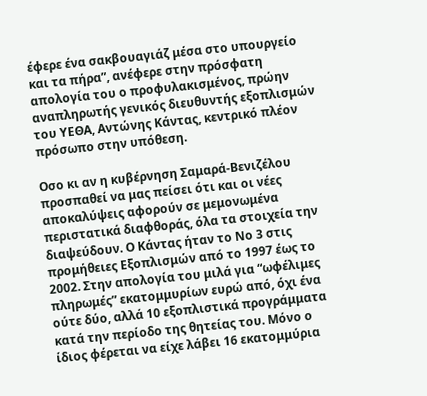έφερε ένα σακβουαγιάζ μέσα στο υπουργείο και τα πήρα”, ανέφερε στην πρόσφατη απολογία του ο προφυλακισμένος, πρώην αναπληρωτής γενικός διευθυντής εξοπλισμών του ΥΕΘΑ, Αντώνης Κάντας, κεντρικό πλέον πρόσωπο στην υπόθεση.

Οσο κι αν η κυβέρνηση Σαμαρά-Βενιζέλου προσπαθεί να μας πείσει ότι και οι νέες αποκαλύψεις αφορούν σε μεμονωμένα περιστατικά διαφθοράς, όλα τα στοιχεία την διαψεύδουν. Ο Κάντας ήταν το Νο 3 στις προμήθειες Εξοπλισμών από το 1997 έως το 2002. Στην απολογία του μιλά για “ωφέλιμες πληρωμές” εκατομμυρίων ευρώ από, όχι ένα ούτε δύο, αλλά 10 εξοπλιστικά προγράμματα κατά την περίοδο της θητείας του. Μόνο ο ίδιος φέρεται να είχε λάβει 16 εκατομμύρια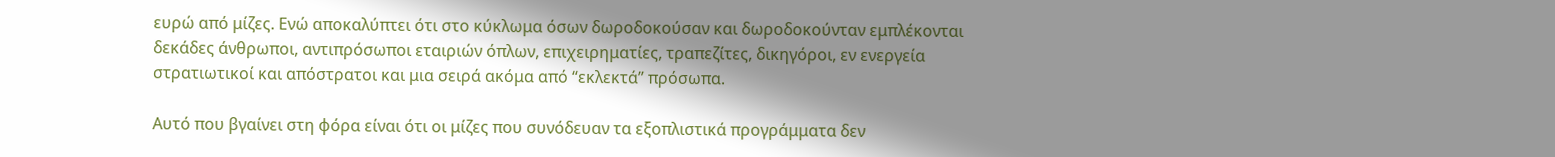ευρώ από μίζες. Ενώ αποκαλύπτει ότι στο κύκλωμα όσων δωροδοκούσαν και δωροδοκούνταν εμπλέκονται δεκάδες άνθρωποι, αντιπρόσωποι εταιριών όπλων, επιχειρηματίες, τραπεζίτες, δικηγόροι, εν ενεργεία στρατιωτικοί και απόστρατοι και μια σειρά ακόμα από “εκλεκτά” πρόσωπα.

Αυτό που βγαίνει στη φόρα είναι ότι οι μίζες που συνόδευαν τα εξοπλιστικά προγράμματα δεν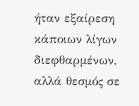ήταν εξαίρεση κάποιων λίγων διεφθαρμένων, αλλά θεσμός σε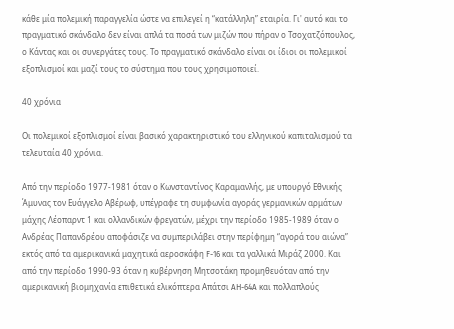κάθε μία πολεμική παραγγελία ώστε να επιλεγεί η “κατάλληλη” εταιρία. Γι' αυτό και το πραγματικό σκάνδαλο δεν είναι απλά τα ποσά των μιζών που πήραν ο Τσοχατζόπουλος, ο Κάντας και οι συνεργάτες τους. Το πραγματικό σκάνδαλο είναι οι ίδιοι οι πολεμικοί εξοπλισμοί και μαζί τους το σύστημα που τους χρησιμοποιεί.

40 χρόνια

Οι πολεμικοί εξοπλισμοί είναι βασικό χαρακτηριστικό του ελληνικού καπιταλισμού τα τελευταία 40 χρόνια.

Από την περίοδο 1977-1981 όταν ο Κωνσταντίνος Καραμανλής, με υπουργό Εθνικής Άμυνας τον Ευάγγελο Αβέρωφ, υπέγραφε τη συμφωνία αγοράς γερμανικών αρμάτων μάχης Λέοπαρντ 1 και ολλανδικών φρεγατών, μέχρι την περίοδο 1985-1989 όταν ο Ανδρέας Παπανδρέου αποφάσιζε να συμπεριλάβει στην περίφημη “αγορά του αιώνα” εκτός από τα αμερικανικά μαχητικά αεροσκάφη F-16 και τα γαλλικά Μιράζ 2000. Και από την περίοδο 1990-93 όταν η κυβέρνηση Μητσοτάκη προμηθευόταν από την αμερικανική βιομηχανία επιθετικά ελικόπτερα Απάτσι AH-64A και πολλαπλούς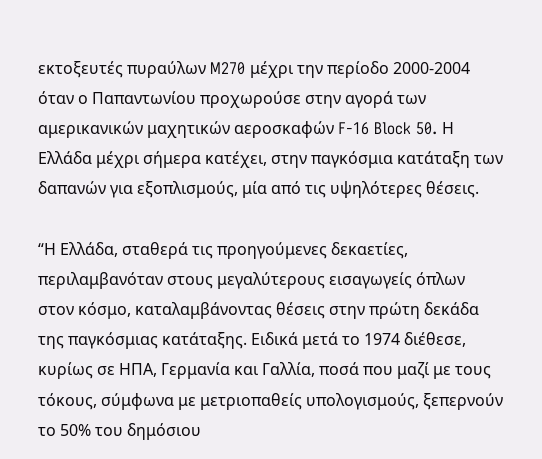εκτοξευτές πυραύλων M270 μέχρι την περίοδο 2000-2004 όταν ο Παπαντωνίου προχωρούσε στην αγορά των αμερικανικών μαχητικών αεροσκαφών F-16 Block 50. Η Ελλάδα μέχρι σήμερα κατέχει, στην παγκόσμια κατάταξη των δαπανών για εξοπλισμούς, μία από τις υψηλότερες θέσεις.

“Η Ελλάδα, σταθερά τις προηγούμενες δεκαετίες, περιλαμβανόταν στους μεγαλύτερους εισαγωγείς όπλων στον κόσμο, καταλαμβάνοντας θέσεις στην πρώτη δεκάδα της παγκόσμιας κατάταξης. Ειδικά μετά το 1974 διέθεσε, κυρίως σε ΗΠΑ, Γερμανία και Γαλλία, ποσά που μαζί με τους τόκους, σύμφωνα με μετριοπαθείς υπολογισμούς, ξεπερνούν το 50% του δημόσιου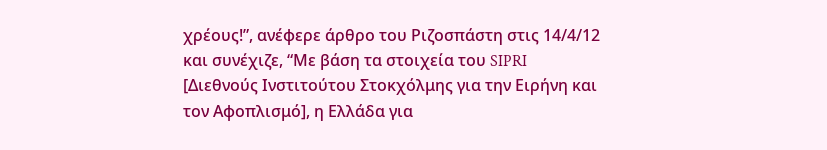χρέους!”, ανέφερε άρθρο του Ριζοσπάστη στις 14/4/12 και συνέχιζε, “Με βάση τα στοιχεία του SIPRI [Διεθνούς Ινστιτούτου Στοκχόλμης για την Ειρήνη και τον Αφοπλισμό], η Ελλάδα για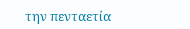την πενταετία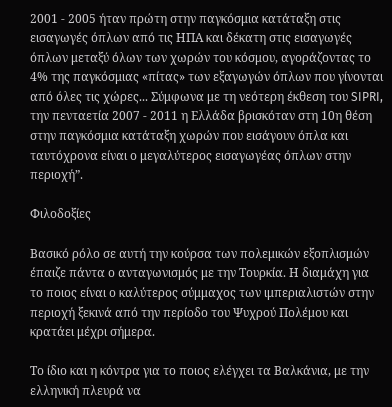2001 - 2005 ήταν πρώτη στην παγκόσμια κατάταξη στις εισαγωγές όπλων από τις ΗΠΑ και δέκατη στις εισαγωγές όπλων μεταξύ όλων των χωρών του κόσμου, αγοράζοντας το 4% της παγκόσμιας «πίτας» των εξαγωγών όπλων που γίνονται από όλες τις χώρες... Σύμφωνα με τη νεότερη έκθεση του SIPRI, την πενταετία 2007 - 2011 η Ελλάδα βρισκόταν στη 10η θέση στην παγκόσμια κατάταξη χωρών που εισάγουν όπλα και ταυτόχρονα είναι ο μεγαλύτερος εισαγωγέας όπλων στην περιοχή”.

Φιλοδοξίες

Βασικό ρόλο σε αυτή την κούρσα των πολεμικών εξοπλισμών έπαιζε πάντα ο ανταγωνισμός με την Τουρκία. Η διαμάχη για το ποιος είναι ο καλύτερος σύμμαχος των ιμπεριαλιστών στην περιοχή ξεκινά από την περίοδο του Ψυχρού Πολέμου και κρατάει μέχρι σήμερα.

Το ίδιο και η κόντρα για το ποιος ελέγχει τα Βαλκάνια, με την ελληνική πλευρά να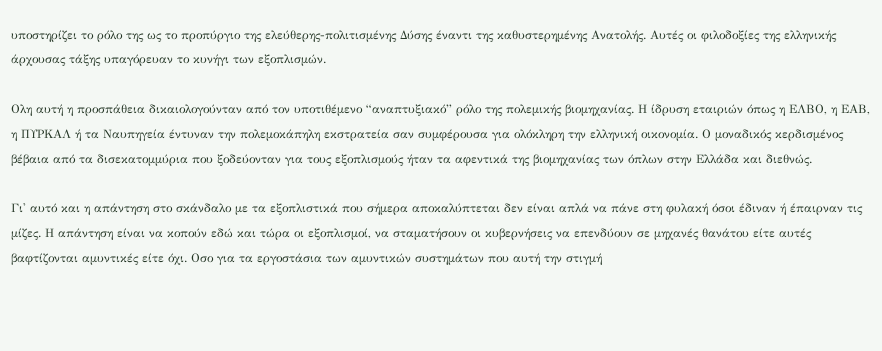υποστηρίζει το ρόλο της ως το προπύργιο της ελεύθερης-πολιτισμένης Δύσης έναντι της καθυστερημένης Ανατολής. Αυτές οι φιλοδοξίες της ελληνικής άρχουσας τάξης υπαγόρευαν το κυνήγι των εξοπλισμών.

Ολη αυτή η προσπάθεια δικαιολογούνταν από τον υποτιθέμενο “αναπτυξιακό” ρόλο της πολεμικής βιομηχανίας. Η ίδρυση εταιριών όπως η ΕΛΒΟ, η ΕΑΒ, η ΠΥΡΚΑΛ ή τα Ναυπηγεία έντυναν την πολεμοκάπηλη εκστρατεία σαν συμφέρουσα για ολόκληρη την ελληνική οικονομία. Ο μοναδικός κερδισμένος βέβαια από τα δισεκατομμύρια που ξοδεύονταν για τους εξοπλισμούς ήταν τα αφεντικά της βιομηχανίας των όπλων στην Ελλάδα και διεθνώς.

Γι' αυτό και η απάντηση στο σκάνδαλο με τα εξοπλιστικά που σήμερα αποκαλύπτεται δεν είναι απλά να πάνε στη φυλακή όσοι έδιναν ή έπαιρναν τις μίζες. Η απάντηση είναι να κοπούν εδώ και τώρα οι εξοπλισμοί, να σταματήσουν οι κυβερνήσεις να επενδύουν σε μηχανές θανάτου είτε αυτές βαφτίζονται αμυντικές είτε όχι. Οσο για τα εργοστάσια των αμυντικών συστημάτων που αυτή την στιγμή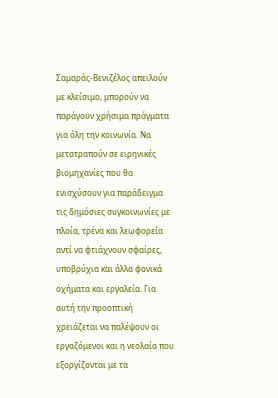Σαμαράς-Βενιζέλος απειλούν με κλείσιμο, μπορούν να παράγουν χρήσιμα πράγματα για όλη την κοινωνία. Να μετατραπούν σε ειρηνικές βιομηχανίες που θα ενισχύσουν για παράδειγμα τις δημόσιες συγκοινωνίες με πλοία, τρένα και λεωφορεία αντί να φτιάχνουν σφαίρες, υποβρύχια και άλλα φονικά οχήματα και εργαλεία. Για αυτή την προοπτική χρειάζεται να παλέψουν οι εργαζόμενοι και η νεολαία που εξοργίζονται με τα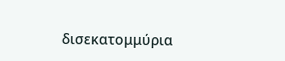δισεκατομμύρια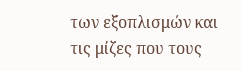των εξοπλισμών και τις μίζες που τους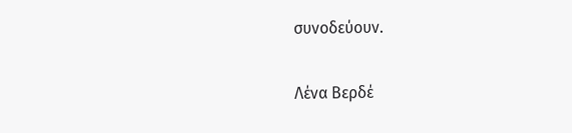συνοδεύουν.

Λένα Βερδέ